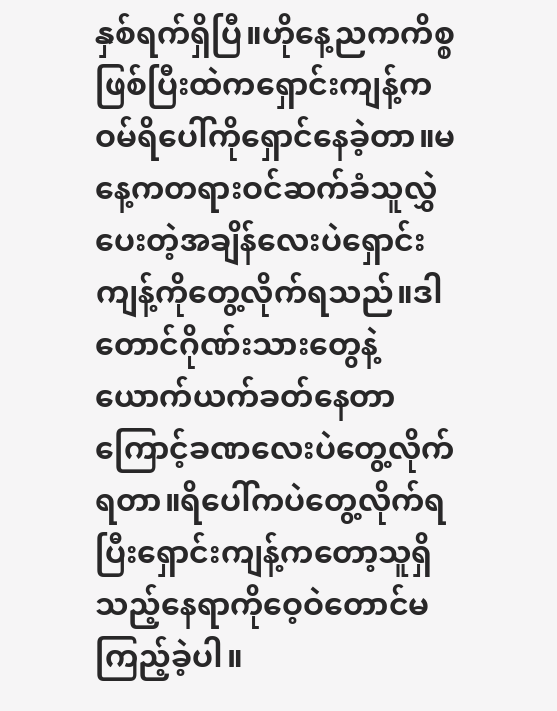နှစ်ရက်ရှိပြီ။ဟိုနေ့ညကကိစ္စဖြစ်ပြီးထဲကရှောင်းကျန့်ကဝမ်ရိပေါ်ကိုရှောင်နေခဲ့တာ။မနေ့ကတရားဝင်ဆက်ခံသူလွှဲပေးတဲ့အချိန်လေးပဲရှောင်းကျန့်ကိုတွေ့လိုက်ရသည်။ဒါတောင်ဂိုဏ်းသားတွေနဲ့ယောက်ယက်ခတ်နေတာကြောင့်ခဏလေးပဲတွေ့လိုက်ရတာ။ရိပေါ်ကပဲတွေ့လိုက်ရပြီးရှောင်းကျန့်ကတော့သူရှိသည့်နေရာကိုဝေ့ဝဲတောင်မကြည့်ခဲ့ပါ။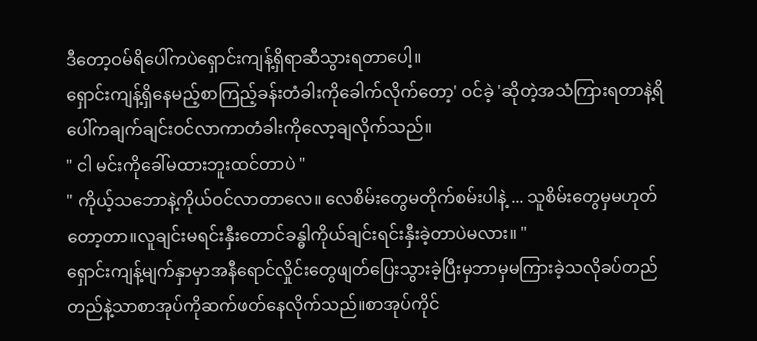ဒီတော့ဝမ်ရိပေါ်ကပဲရှောင်းကျန့်ရှိရာဆီသွားရတာပေါ့။
ရှောင်းကျန့်ရှိနေမည့်စာကြည့်ခန်းတံခါးကိုခေါက်လိုက်တော့' ဝင်ခဲ့ 'ဆိုတဲ့အသံကြားရတာနဲ့ရိပေါ်ကချက်ချင်းဝင်လာကာတံခါးကိုလော့ချလိုက်သည်။
" ငါ မင်းကိုခေါ်မထားဘူးထင်တာပဲ "
" ကိုယ့်သဘောနဲ့ကိုယ်ဝင်လာတာလေ။ လေစိမ်းတွေမတိုက်စမ်းပါနဲ့ ... သူစိမ်းတွေမှမဟုတ်တော့တာ။လူချင်းမရင်းနှီးတောင်ခန္ဓါကိုယ်ချင်းရင်းနှီးခဲ့တာပဲမလား။ "
ရှောင်းကျန့်မျက်နှာမှာအနီရောင်လှိုင်းတွေဖျတ်ပြေးသွားခဲ့ပြီးမှဘာမှမကြားခဲ့သလိုခပ်တည်တည်နဲ့သာစာအုပ်ကိုဆက်ဖတ်နေလိုက်သည်။စာအုပ်ကိုင်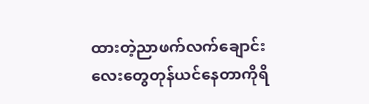ထားတဲ့ညာဖက်လက်ချောင်းလေးတွေတုန်ယင်နေတာကိုရိ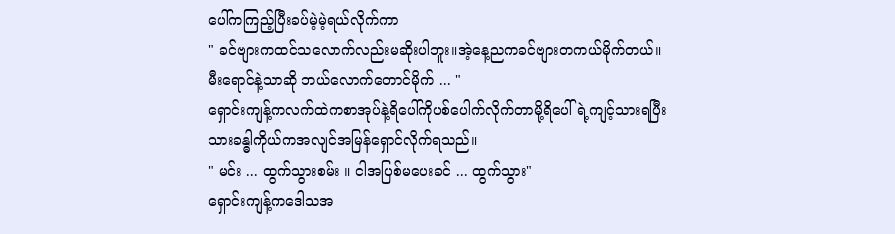ပေါ်ကကြည့်ပြီးခပ်မဲ့မဲ့ရယ်လိုက်ကာ
" ခင်ဗျားကထင်သလောက်လည်းမဆိုးပါဘူး။အဲ့နေ့ညကခင်ဗျားတကယ်မိုက်တယ်။ မီးရောင်နဲ့သာဆို ဘယ်လောက်တောင်မိုက် ... "
ရှောင်းကျန့်ကလက်ထဲကစာအုပ်နဲ့ရိပေါ်ကိုပစ်ပေါက်လိုက်တာမို့ရိပေါ်ရဲ့ကျင့်သားရပြီးသားခန္ဓါကိုယ်ကအလျင်အမြန်ရှောင်လိုက်ရသည်။
" မင်း ... ထွက်သွားစမ်း ။ ငါအပြစ်မပေးခင် ... ထွက်သွား"
ရှောင်းကျန့်ကဒေါသအ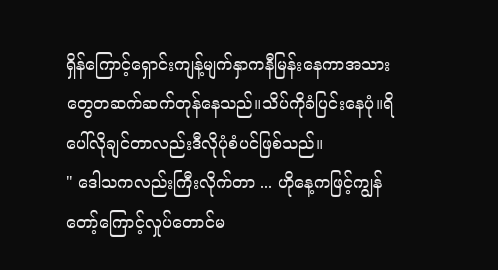ရှိန်ကြောင့်ရှောင်းကျန့်မျက်နှာကနီမြန်းနေကာအသားတွေတဆက်ဆက်တုန်နေသည်။သိပ်ကိုခံပြင်းနေပုံ။ရိပေါ်လိုချင်တာလည်းဒီလိုပုံစံပင်ဖြစ်သည်။
" ဒေါသကလည်းကြီးလိုက်တာ ... ဟိုနေ့ကဖြင့်ကျွန်တော့်ကြောင့်လှုပ်တောင်မ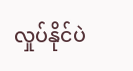လှုပ်နိုင်ပဲ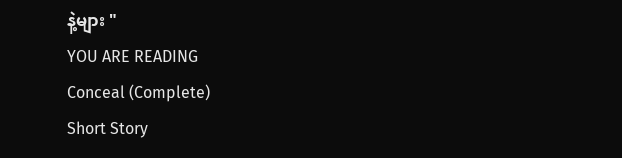နဲ့များ "
YOU ARE READING
Conceal (Complete)
Short Story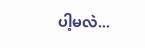ပါ့မလဲ...